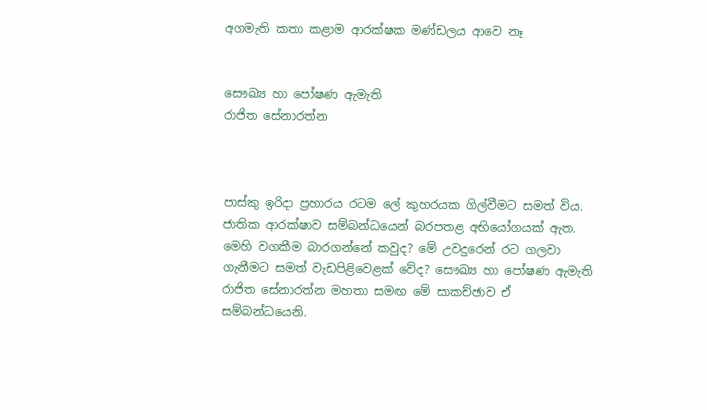අගමැති කතා කළාම ආරක්ෂක මණ්ඩලය ආවෙ නෑ


සෞඛ්‍ය හා පෝෂණ ඇමැති
රාජිත සේනාරත්න



පාස්කු ඉරිද‌ා ප්‍රහාරය රටම ලේ කුහරයක ගිල්වීමට සමත් විය. ජාතික ආරක්ෂාව සම්බන්ධයෙන් බරපතළ අභියෝගයක් ඇත. මෙහි වගකීම බාරගන්නේ කවුද? මේ උවදුරෙන් රට ගලවා ගැනීමට සමත් වැඩපිළිවෙළක් වේද? සෞඛ්‍ය හා පෝෂණ ඇමැති රාජිත සේනාරත්න මහතා සමඟ මේ සාකච්ඡාව ඒ සම්බන්ධයෙනි.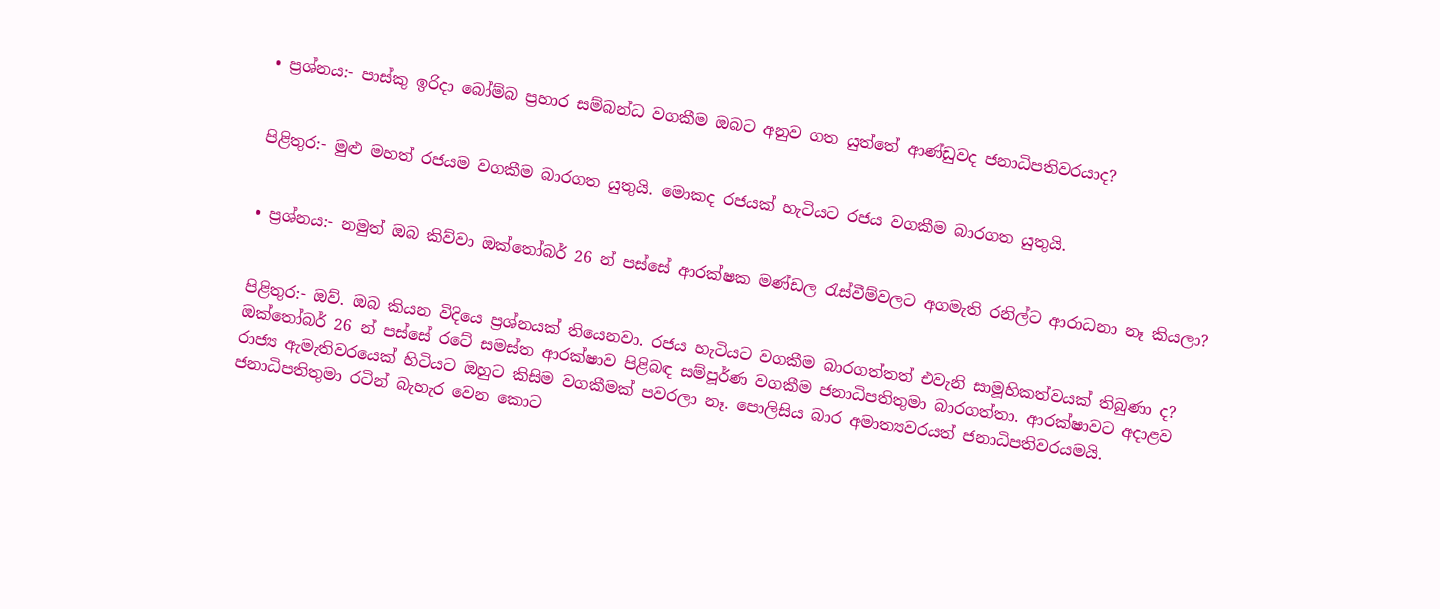• ප්‍රශ්නය:- පාස්කු ඉරිදා බෝම්බ ප්‍රහාර සම්බන්ධ වගකීම ඔබට අනුව ගත යුත්තේ ආණ්ඩුවද ජනාධිපතිවරයාද?


පිළිතුර:- මුළු මහත් රජයම වගකීම බාරගත යුතුයි. මොකද රජයක් හැටියට රජය වගකීම බාරගත යුතුයි.


• ප්‍රශ්නය:- නමුත් ඔබ කිව්වා ඔක්තෝබර් 26 න් පස්සේ ආරක්ෂක මණ්ඩල රැස්වීම්වලට අගමැති රනිල්ට ආරාධනා නෑ කියලා?


පිළිතුර:- ඔව්. ඔබ කියන විදියෙ ප්‍රශ්නයක් තියෙනවා. රජය හැටියට වගකීම බාරගත්තත් එවැනි සාමූහිකත්වයක් තිබුණා ද? ඔක්තෝබර් 26 න් පස්සේ රටේ සමස්ත ආරක්ෂාව පිළිබඳ සම්පූර්ණ වගකීම ජනාධිපතිතුමා බාරගත්තා. ආරක්ෂාවට අද‌ාළව රාජ්‍ය ඇමැතිවරයෙක් හිටියට ඔහුට කිසිම වගකීමක් පවරලා නෑ. පොලිසිය බාර අමාත්‍යවරයත් ජනාධිපතිවරයමයි. ජනාධිපතිතුමා රටින් බැහැර වෙන කොට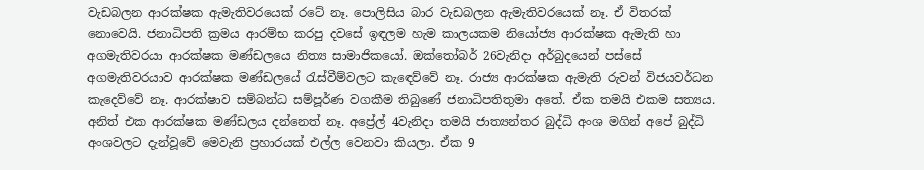වැඩබලන ආරක්ෂක ඇමැතිවරයෙක් රටේ නෑ. පොලිසිය බාර වැඩබලන ඇමැතිවරයෙක් නෑ. ඒ විතරක් නොවෙයි. ජනාධිපති ක්‍රමය ආරම්භ කරපු දවසේ ඉඳලම හැම කාලයකම නියෝජ්‍ය ආරක්ෂක ඇමැති හා අගමැතිවරයා ආරක්ෂක මණ්ඩලයෙ නිත්‍ය සාමාජිකයෝ. ඔක්තෝබර් 26වැනිද‌ා අර්බුදයෙන් පස්සේ අගමැතිවරයාව ආරක්ෂක මණ්ඩලයේ රැස්වීම්වලට කැඳෙව්වේ නෑ. රාජ්‍ය ආරක්ෂක ඇමැති රුවන් විජයවර්ධන කැදෙව්වේ නෑ. ආරක්ෂාව සම්බන්ධ සම්පූර්ණ වගකීම තිබුණේ ජනාධිපතිතුමා අතේ. ඒක තමයි එකම සත්‍යය. අනිත් එක ආරක්ෂක මණ්ඩලය දන්නෙත් නෑ. අප්‍රේල් 4වැනිද‌ා තමයි ජාත්‍යන්තර බුද්ධි අංශ මගින් අපේ බුද්ධි අංශවලට දැන්වූවේ මෙවැනි ප්‍රහාරයක් එල්ල වෙනවා කියලා. ඒක 9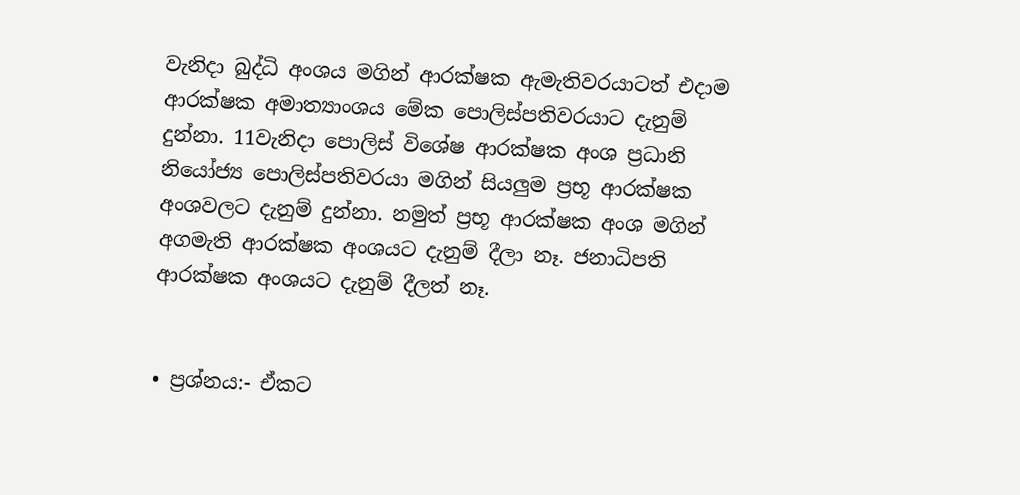වැනිද‌ා බුද්ධි අංශය මගින් ආරක්ෂක ඇමැතිවරයාටත් එදාම ආරක්ෂක අමාත්‍යාංශය මේක පොලිස්පතිවරයාට දැනුම් දුන්නා. 11වැනිද‌ා පොලිස් විශේෂ ආරක්ෂක අංශ ප්‍රධානි නියෝජ්‍ය පොලිස්පතිවරයා මගින් සියලුම ප්‍රභූ ආරක්ෂක අංශවලට දැනුම් දුන්නා. නමුත් ප්‍රභූ ආරක්ෂක අංශ මගින් අගමැති ආරක්ෂක අංශයට දැනුම් දීලා නෑ. ජනාධිපති ආරක්ෂක අංශයට දැනුම් දීලත් නෑ.


• ප්‍රශ්නය:- ඒකට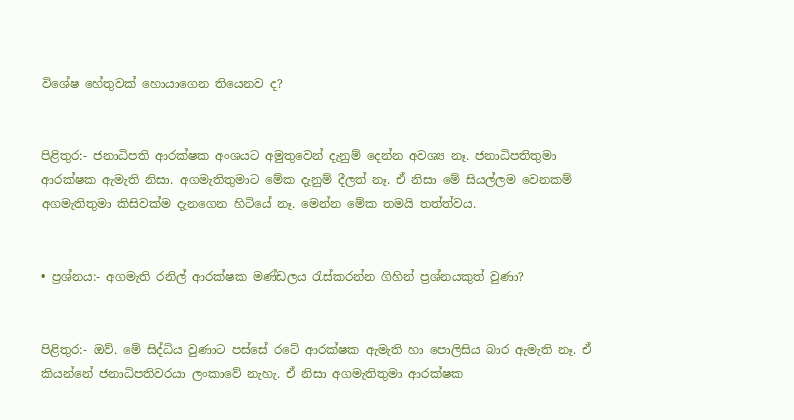විශේෂ හේතුවක් හොයාගෙන තියෙනව ද?


පිළිතුර:- ජනාධිපති ආරක්ෂක අංශයට අමුතුවෙන් දැනුම් දෙන්න අවශ්‍ය නෑ. ජනාධිපතිතුමා ආරක්ෂක ඇමැති නිසා. අගමැතිතුමාට මේක දැනුම් දීලත් නෑ. ඒ නිසා මේ සියල්ලම වෙනකම් අගමැතිතුමා කිසිවක්ම දැනගෙන හිටියේ නෑ. මෙන්න මේක තමයි තත්ත්වය.


• ප්‍රශ්නය:- අගමැති රනිල් ආරක්ෂක මණ්ඩලය රැස්කරන්න ගිහින් ප්‍රශ්නයකුත් වුණා?


පිළිතුර:- ඔව්. මේ සිද්ධිය වුණාට පස්සේ රටේ ආරක්ෂක ඇමැති හා පොලිසිය බාර ඇමැති නෑ. ඒ කියන්නේ ජනාධිපතිවරයා ලංකාවේ නැහැ. ඒ නිසා අගමැතිතුමා ආරක්ෂක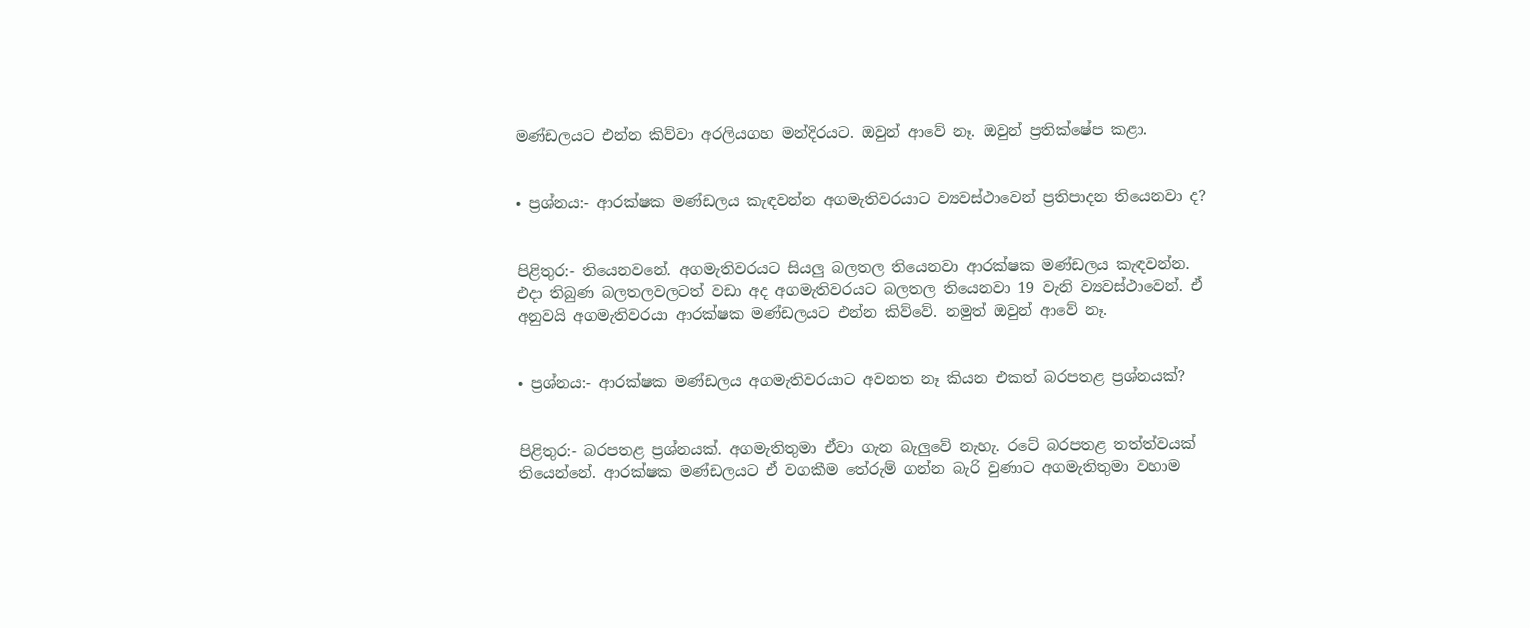මණ්ඩලයට එන්න කිව්වා අරලියගහ මන්දිරයට. ඔවුන් ආවේ නෑ. ඔවුන් ප්‍රතික්ෂේප කළා.


• ප්‍රශ්නය:- ආරක්ෂක මණ්ඩලය කැඳවන්න අගමැතිවරයාට ව්‍යවස්ථාවෙන් ප්‍රතිපාදන තියෙනවා ද?


පිළිතුර:- තියෙනවනේ. අගමැතිවරයට සියලු බලතල තියෙනවා ආරක්ෂක මණ්ඩලය කැඳවන්න. එද‌ා තිබුණ බලතලවලටත් වඩා අද අගමැතිවරයට බලතල තියෙනවා 19 වැනි ව්‍යවස්ථාවෙන්. ඒ අනුවයි අගමැතිවරයා ආරක්ෂක මණ්ඩලයට එන්න කිව්වේ. නමුත් ඔවුන් ආවේ නෑ.


• ප්‍රශ්නය:- ආරක්ෂක මණ්ඩලය අගමැතිවරයාට අවනත නෑ කියන එකත් බරපතළ ප්‍රශ්නයක්?


පිළිතුර:- බරපතළ ප්‍රශ්නයක්. අගමැතිතුමා ඒවා ගැන බැලුවේ නැහැ. රටේ බරපතළ තත්ත්වයක් තියෙන්නේ. ආරක්ෂක මණ්ඩලයට ඒ වගකීම තේරුම් ගන්න බැරි වුණාට අගමැතිතුමා වහාම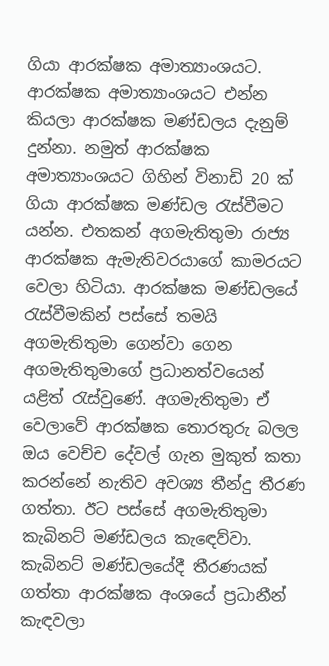ගියා ආරක්ෂක අමාත්‍යාංශයට. ආරක්ෂක අමාත්‍යාංශයට එන්න කියලා ආරක්ෂක මණ්ඩලය දැනුම් දුන්නා. නමුත් ආරක්ෂක අමාත්‍යාංශයට ගිහින් විනාඩි 20 ක් ගියා ආරක්ෂක මණ්ඩල රැස්වීමට යන්න. එතකන් අගමැතිතුමා රාජ්‍ය ආරක්ෂක ඇමැතිවරයාගේ කාමරයට වෙලා හිටියා. ආරක්ෂක මණ්ඩලයේ රැස්වීමකින් පස්සේ තමයි අගමැතිතුමා ගෙන්වා ගෙන අගමැතිතුමාගේ ප්‍රධානත්වයෙන් යළිත් රැස්වුණේ. අගමැතිතුමා ඒ වෙලාවේ ආරක්ෂක තොරතුරු බලල ඔය වෙච්ච දේවල් ගැන මුකුත් කතා කරන්නේ නැතිව අවශ්‍ය තීන්දු තීරණ ගත්තා. ඊට පස්සේ අගමැතිතුමා කැබිනට් මණ්ඩලය කැඳෙව්වා. කැබිනට් මණ්ඩලයේදී තීරණයක් ගත්තා ආරක්ෂක අංශයේ ප්‍රධානීන් කැඳවලා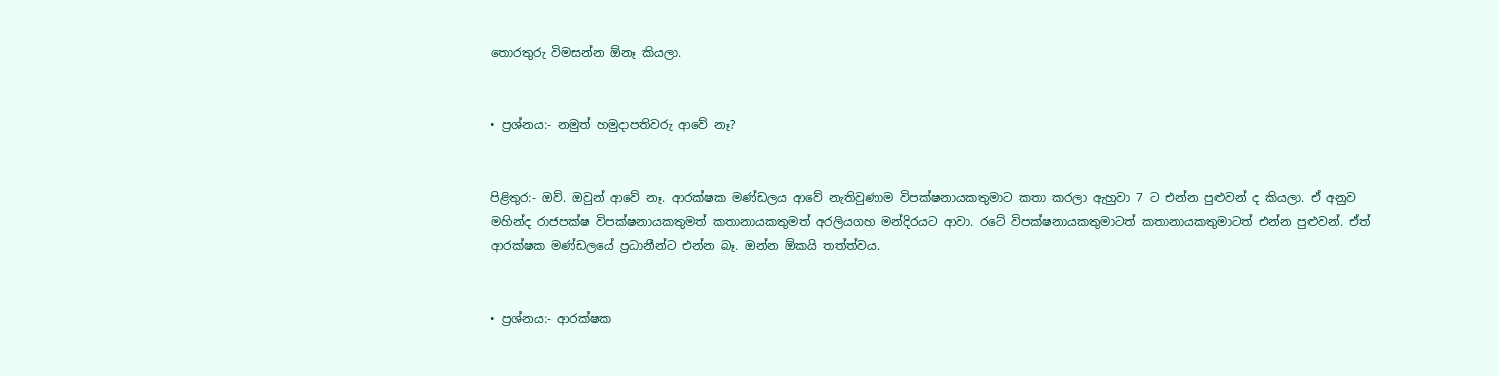තොරතුරු විමසන්න ඕනෑ කියලා.


• ප්‍රශ්නය:- නමුත් හමුද‌ාපතිවරු ආවේ නෑ?


පිළිතුර:- ඔව්. ඔවුන් ආවේ නෑ. ආරක්ෂක මණ්ඩලය ආවේ නැතිවුණාම විපක්ෂනායකතුමාට කතා කරලා ඇහුවා 7 ට එන්න පුළුවන් ද කියලා. ඒ අනුව මහින්ද රාජපක්ෂ විපක්ෂනායකතුමත් කතානායකතුමත් අරලියගහ මන්දිරයට ආවා. රටේ විපක්ෂනායකතුමාටත් කතානායකතුමාටත් එන්න පුළුවන්. ඒත් ආරක්ෂක මණ්ඩලයේ ප්‍රධානීන්ට එන්න බෑ. ඔන්න ඕකයි තත්ත්වය.


• ප්‍රශ්නය:- ආරක්ෂක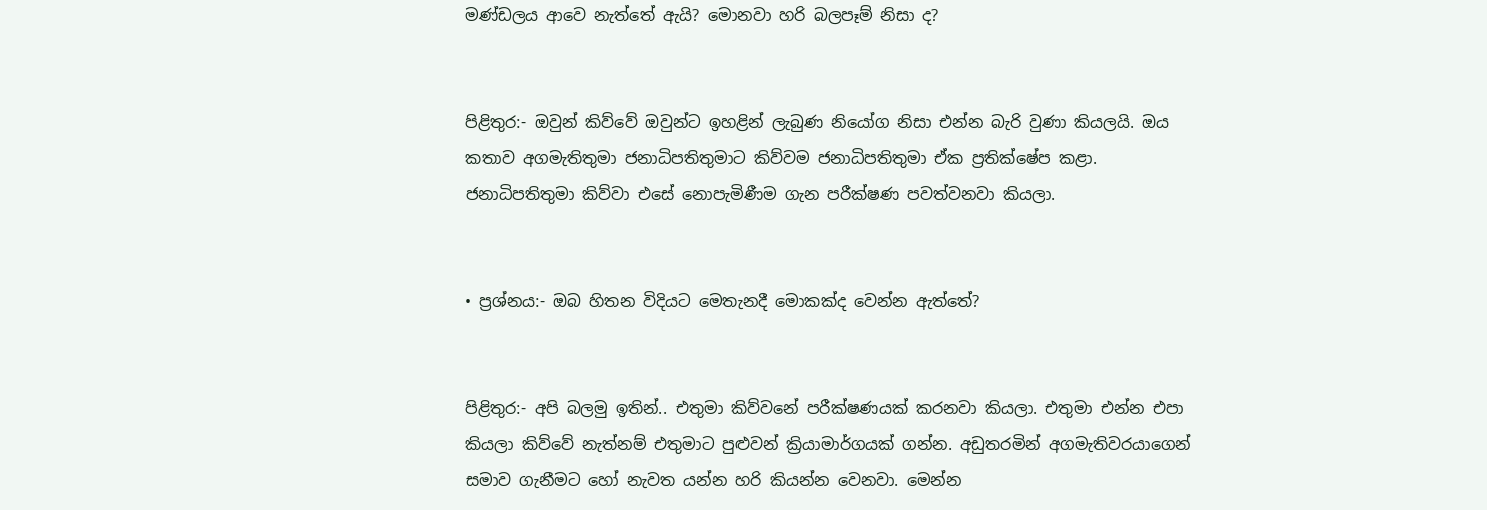මණ්ඩලය ආවෙ නැත්තේ ඇයි? මොනවා හරි බලපෑම් නිසා ද?


පිළිතුර:- ඔවුන් කිව්වේ ඔවුන්ට ඉහළින් ලැබුණ නියෝග නිසා එන්න බැරි වුණා කියලයි. ඔය කතාව අගමැතිතුමා ජනාධිපතිතුමාට කිව්වම ජනාධිපතිතුමා ඒක ප්‍රතික්ෂේප කළා. ජනාධිපතිතුමා කිව්වා එසේ නොපැමිණීම ගැන පරීක්ෂණ පවත්වනවා කියලා.


• ප්‍රශ්නය:- ඔබ හිතන විදියට මෙතැනදී මොකක්ද වෙන්න ඇත්තේ?


පිළිතුර:- අපි බලමු ඉතින්.. එතුමා කිව්වනේ පරීක්ෂණයක් කරනවා කියලා. එතුමා එන්න එපා කියලා කිව්වේ නැත්නම් එතුමාට පුළුවන් ක්‍රියාමාර්ගයක් ගන්න. අඩුතරමින් අගමැතිවරයාගෙන් සමාව ගැනීමට හෝ නැවත යන්න හරි කියන්න වෙනවා. මෙන්න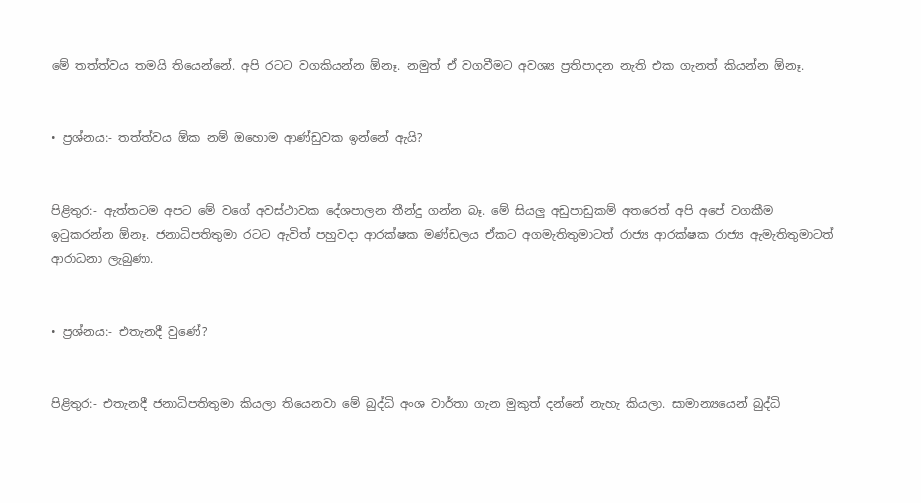මේ තත්ත්වය තමයි තියෙන්නේ. අපි රටට වගකියන්න ඕනෑ. නමුත් ඒ වගවීමට අවශ්‍ය ප්‍රතිපාදන නැති එක ගැනත් කියන්න ඕනෑ.


• ප්‍රශ්නය:- තත්ත්වය ඕක නම් ඔහොම ආණ්ඩුවක ඉන්නේ ඇයි?


පිළිතුර:- ඇත්තටම අපට මේ වගේ අවස්ථාවක දේශපාලන තීන්දු ගන්න බෑ. මේ සියලු අඩුපාඩුකම් අතරෙත් අපි අපේ වගකීම ඉටුකරන්න ඕනෑ. ජනාධිපතිතුමා රටට ඇවිත් පහුවද‌ා ආරක්ෂක මණ්ඩලය ඒකට අගමැතිතුමාටත් රාජ්‍ය ආරක්ෂක රාජ්‍ය ඇමැතිතුමාටත් ආරාධනා ලැබුණා.


• ප්‍රශ්නය:- එතැනදී වුණේ?


පිළිතුර:- එතැනදී ජනාධිපතිතුමා කියලා තියෙනවා මේ බුද්ධි අංශ වාර්තා ගැන මුකුත් දන්නේ නැහැ කියලා. සාමාන්‍යයෙන් බුද්ධි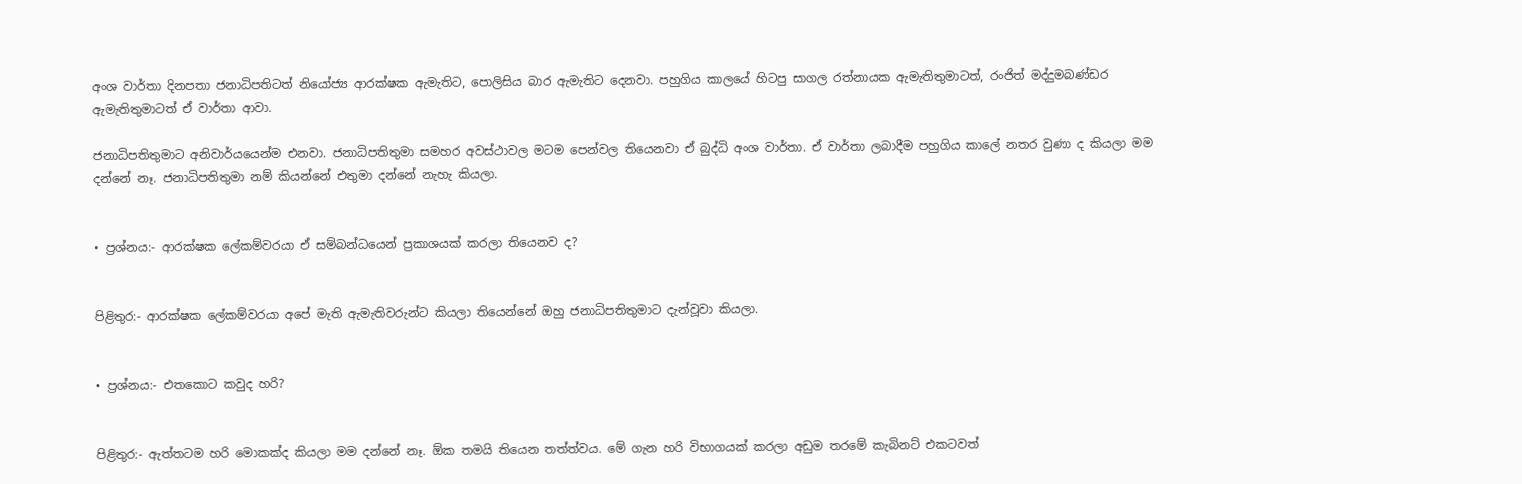අංශ වාර්තා දිනපතා ජනාධිපතිටත් නියෝජ්‍ය ආරක්ෂක ඇමැතිට, පොලිසිය බාර ඇමැතිට දෙනවා. පහුගිය කාලයේ හිටපු සාගල රත්නායක ඇමැතිතුමාටත්, රංජිත් මද්දුමබණ්ඩර ඇමැතිතුමාටත් ඒ වාර්තා ආවා.

ජනාධිපතිතුමාට අනිවාර්යයෙන්ම එනවා. ජනාධිපතිතුමා සමහර අවස්ථාවල මටම පෙන්වල තියෙනවා ඒ බුද්ධි අංශ වාර්තා. ඒ වාර්තා ලබාදීම පහුගිය කාලේ නතර වුණා ද කියලා මම දන්නේ නෑ. ජනාධිපතිතුමා නම් කියන්නේ එතුමා දන්නේ නැහැ කියලා.


• ප්‍රශ්නය:- ආරක්ෂක ලේකම්වරයා ඒ සම්බන්ධයෙන් ප්‍රකාශයක් කරලා තියෙනව ද?


පිළිතුර:- ආරක්ෂක ලේකම්වරයා අපේ මැති ඇමැතිවරුන්ට කියලා තියෙන්නේ ඔහු ජනාධිපතිතුමාට දැන්වූවා කියලා.


• ප්‍රශ්නය:- එතකොට කවුද හරි?


පිළිතුර:- ඇත්තටම හරි මොකක්ද කියලා මම දන්නේ නෑ. ඕක තමයි තියෙන තත්ත්වය. මේ ගැන හරි විභාගයක් කරලා අඩුම තරමේ කැබිනට් එකටවත්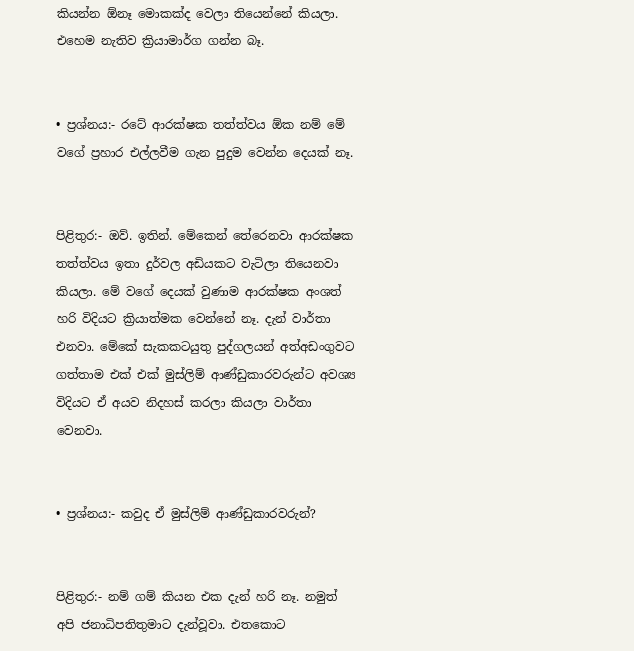කියන්න ඕනෑ මොකක්ද වෙලා තියෙන්නේ කියලා. එහෙම නැතිව ක්‍රියාමාර්ග ගන්න බෑ.


• ප්‍රශ්නය:- රටේ ආරක්ෂක තත්ත්වය ඕක නම් මේ වගේ ප්‍රහාර එල්ලවීම ගැන පුදුම වෙන්න දෙයක් නෑ.


පිළිතුර:- ඔව්. ඉතින්. මේකෙන් තේරෙනවා ආරක්ෂක තත්ත්වය ඉතා දුර්වල අඩියකට වැටිලා තියෙනවා කියලා. මේ වගේ දෙයක් වුණාම ආරක්ෂක අංශත් හරි විදියට ක්‍රියාත්මක වෙන්නේ නෑ. දැන් වාර්තා එනවා. මේකේ සැකකටයුතු පුද්ගලයන් අත්අඩංගුවට ගත්තාම එක් එක් මුස්ලිම් ආණ්ඩුකාරවරුන්ට අවශ්‍ය විදියට ඒ අයව නිදහස් කරලා කියලා වාර්තා වෙනවා.


• ප්‍රශ්නය:- කවුද ඒ මුස්ලිම් ආණ්ඩුකාරවරුන්?


පිළිතුර:- නම් ගම් කියන එක දැන් හරි නෑ. නමුත් අපි ජනාධිපතිතුමාට දැන්වූවා. එතකොට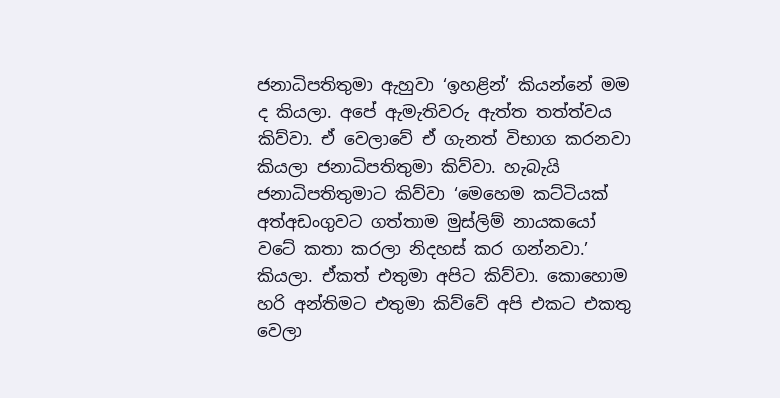ජනාධිපතිතුමා ඇහුවා ‘ඉහළින්’ කියන්නේ මම ද කියලා. අපේ ඇමැතිවරු ඇත්ත තත්ත්වය කිව්වා. ඒ වෙලාවේ ඒ ගැනත් විභාග කරනවා කියලා ජනාධිපතිතුමා කිව්වා. හැබැයි ජනාධිපතිතුමාට කිව්වා ‘මෙහෙම කට්ටියක් අත්අඩංගුවට ගත්තාම මුස්ලිම් නායකයෝ වටේ කතා කරලා නිදහස් කර ගන්නවා.’ කියලා. ඒකත් එතුමා අපිට කිව්වා. කොහොම හරි අන්තිමට එතුමා කිව්වේ අපි එකට එකතු වෙලා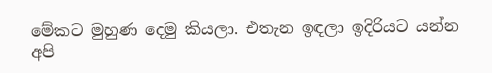මේකට මුහුණ දෙමු කියලා. එතැන ඉඳලා ඉදිරියට යන්න අපි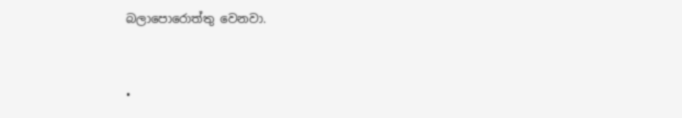බලාපොරොත්තු වෙනවා.


•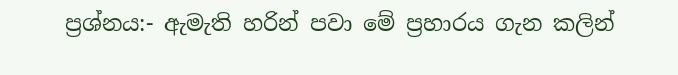ප්‍රශ්නය:- ඇමැති හරින් පවා මේ ප්‍රහාරය ගැන කලින්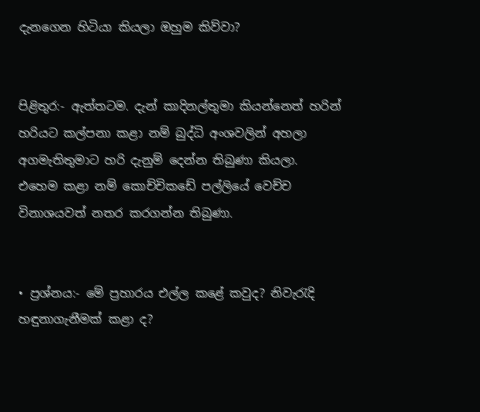දැනගෙන හිටියා කියලා ඔහුම කිව්වා?


පිළිතුර:- ඇත්තටම. දැන් කාදිනල්තුමා කියන්නෙත් හරින් හරියට කල්පනා කළා නම් බුද්ධි අංශවලින් අහලා අගමැතිතුමාට හරි දැනුම් දෙන්න තිබුණා කියලා. එහෙම කළා නම් කොච්චිකඩේ පල්ලියේ වෙච්ච විනාශයවත් නතර කරගන්න තිබුණා.


• ප්‍රශ්නය:- මේ ප්‍රහාරය එල්ල කළේ කවුද? නිවැරැදි හඳුනාගැනීමක් කළා ද?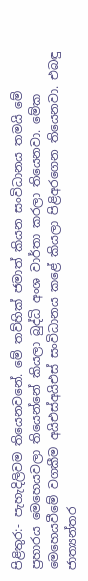පිළිතුර:- පැහැදිලිවම තියෙනවනේ. මේ තව්හික් ජමාත් කියන සංවිධානය තමයි මේ ප්‍රහාරය මෙහෙයවලා තියෙන්නේ කියලා බුද්ධි අංශ වාර්තා කරලා තියෙනවා. මේක මෙහෙයවීමේ වගකීම අයිඑස්අයිඑස් සංවිධානය කළේ කියලා පිළිඅරගෙන තියෙනවා. එබඳු ජාත්‍යන්තර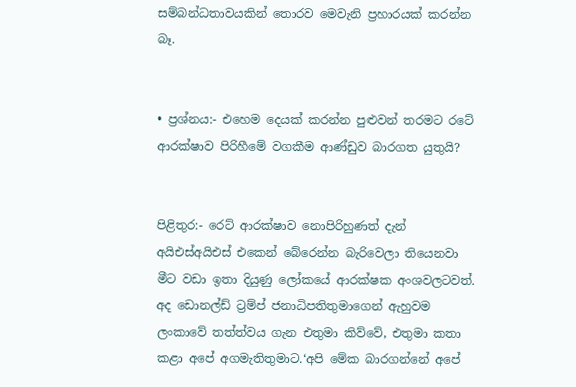සම්බන්ධතාවයකින් තොරව මෙවැනි ප්‍රහාරයක් කරන්න බෑ.


• ප්‍රශ්නය:- එහෙම දෙයක් කරන්න පුළුවන් තරමට රටේ ආරක්ෂාව පිරිහීමේ වගකීම ආණ්ඩුව බාරගත යුතුයි?


පිළිතුර:- රෙට් ආරක්ෂාව නොපිරිහුණත් දැන් අයිඑස්අයිඑස් එකෙන් බේරෙන්න බැරිවෙලා තියෙනවා මීට වඩා ඉතා දියුණු ලෝකයේ ආරක්ෂක අංශවලටවත්. අද ඩොනල්ඩ් ට්‍රම්ප් ජනාධිපතිතුමාගෙන් ඇහුවම ලංකාවේ තත්ත්වය ගැන එතුමා කිව්වේ, එතුමා කතා කළා අපේ අගමැතිතුමාට.‘අපි මේක බාරගන්නේ අපේ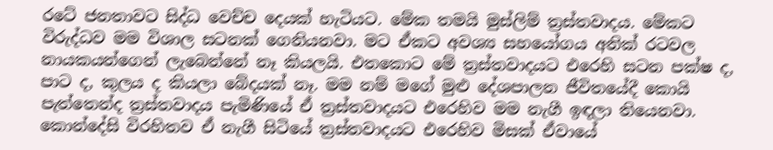රටේ ජනතාවට සිද්ධ වෙච්ච දෙයක් හැටියට. මේක තමයි මුස්ලිම් ත්‍රස්තවාදය. මේකට විරුද්ධව මම විශාල සටනක් ගෙනියනවා. මට ඒකට අවශ්‍ය සහයෝගය අනික් රටවල නායකයන්ගෙන් ලැබෙන්නේ නෑ කියලයි. එතකොට මේ ත්‍රස්තවාදයට එරෙහි සටන පක්ෂ ද, පාට ද, කුලය ද කියලා බේදයක් නෑ. මම නම් මගේ මුළු දේශපාලන ජීවිතයේදී කොයි පැත්තෙන්ද ත්‍රස්තවාදය පැමිණියේ ඒ ත්‍රස්තවාදයට එරෙහිව මම නැගී ඉඳලා තියෙනවා. කොන්දේසි විරහිතව ඒ නැගී සිටියේ ත්‍රස්තවාදයට එරෙහිව මිසක් ඒවායේ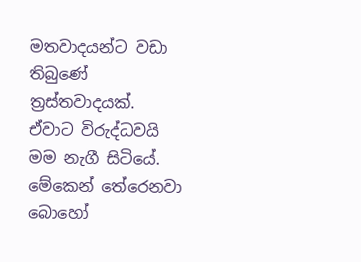මතවාදයන්ට වඩා තිබුණේ ත්‍රස්තවාදයක්. ඒවාට විරුද්ධවයි මම නැගී සිටියේ. මේකෙන් තේරෙනවා බොහෝ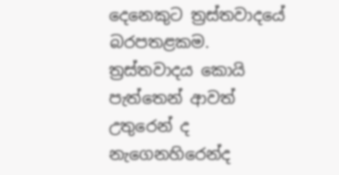දෙනෙකුට ත්‍රස්තවාදයේ බරපතළකම. ත්‍රස්තවාදය කොයි පැත්තෙන් ආවත් උතුරෙන් ද නැගෙනහිරෙන්ද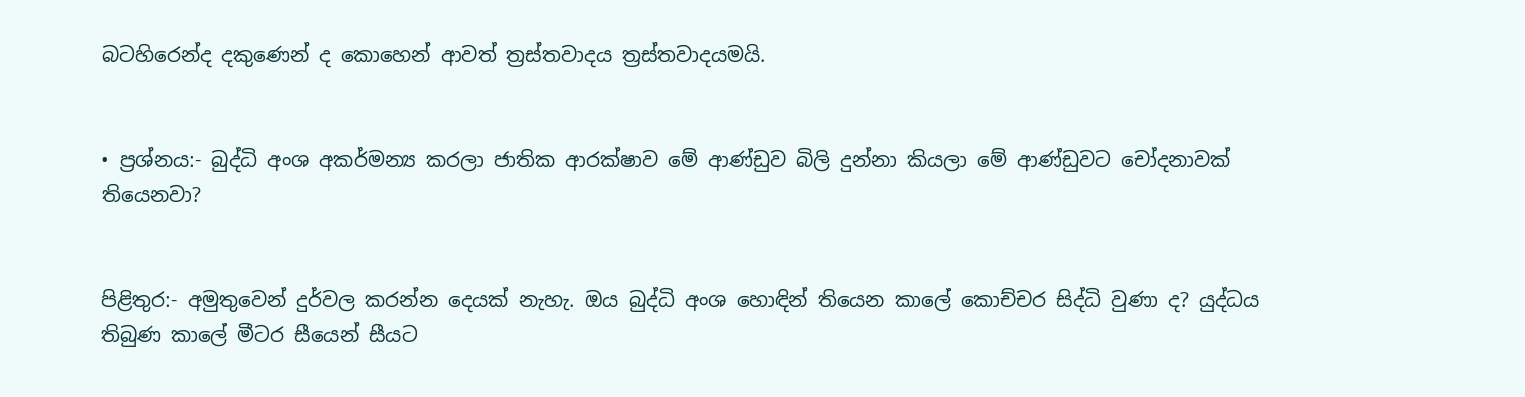බටහිරෙන්ද දකුණෙන් ද කොහෙන් ආවත් ත්‍රස්තවාදය ත්‍රස්තවාදයමයි.


• ප්‍රශ්නය:- බුද්ධි අංශ අකර්මන්‍ය කරලා ජාතික ආරක්ෂාව මේ ආණ්ඩුව බිලි දුන්නා කියලා මේ ආණ්ඩුවට චෝදනාවක් තියෙනවා?


පිළිතුර:- අමුතුවෙන් දුර්වල කරන්න දෙයක් නැහැ. ඔය බුද්ධි අංශ හොඳින් තියෙන කාලේ කොච්චර සිද්ධි වුණා ද? යුද්ධය තිබුණ කාලේ මීටර සීයෙන් සීයට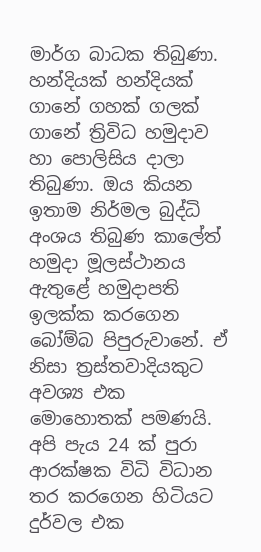මාර්ග බාධක තිබුණා. හන්දියක් හන්දියක් ගානේ ගහක් ගලක් ගානේ ත්‍රිවිධ හමුද‌ාව හා පොලිසිය ද‌ාලා තිබුණා. ඔය කියන ඉතාම නිර්මල බුද්ධි අංශය තිබුණ කාලේත් හමුද‌ා මූලස්ථානය ඇතුළේ හමුද‌ාපති ඉලක්ක කරගෙන බෝම්බ පිපුරුවානේ. ඒ නිසා ත්‍රස්තවාදියකුට අවශ්‍ය එක මොහොතක් පමණයි. අපි පැය 24 ක් පුරා ආරක්ෂක විධි විධාන තර කරගෙන හිටියට දුර්වල එක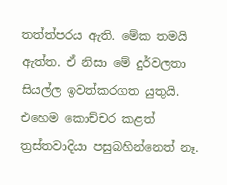තත්ත්පරය ඇති. මේක තමයි ඇත්ත. ඒ නිසා මේ දුර්වලතා සියල්ල ඉවත්කරගත යුතුයි. එහෙම කොච්චර කළත් ත්‍රස්තවාදියා පසුබහින්නෙත් නෑ.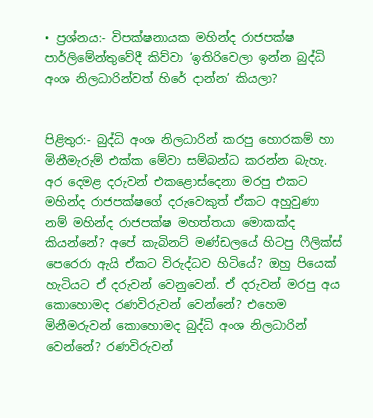• ප්‍රශ්නය:- විපක්ෂනායක මහින්ද රාජපක්ෂ පාර්ලිමේන්තුවේදී කිව්වා ‘ඉතිරිවෙලා ඉන්න බුද්ධි අංශ නිලධාරින්වත් හිරේ ද‌ාන්න’ කියලා?


පිළිතුර:- බුද්ධි අංශ නිලධාරින් කරපු හොරකම් හා මිනීමැරුම් එක්ක මේවා සම්බන්ධ කරන්න බැහැ. අර දෙමළ දරුවන් එකළොස්දෙනා මරපු එකට මහින්ද රාජපක්ෂගේ දරුවෙකුත් ඒකට අහුවුණා නම් මහින්ද රාජපක්ෂ මහත්තයා මොකක්ද කියන්නේ? අපේ කැබිනට් මණ්ඩලයේ හිටපු ෆීලික්ස් පෙරෙරා ඇයි ඒකට විරුද්ධව හිටියේ? ඔහු පියෙක් හැටියට ඒ දරුවන් වෙනුවෙන්. ඒ දරුවන් මරපු අය කොහොමද රණවිරුවන් වෙන්නේ? එහෙම මිනීමරුවන් කොහොමද බුද්ධි අංශ නිලධාරින් වෙන්නේ? රණවිරුවන්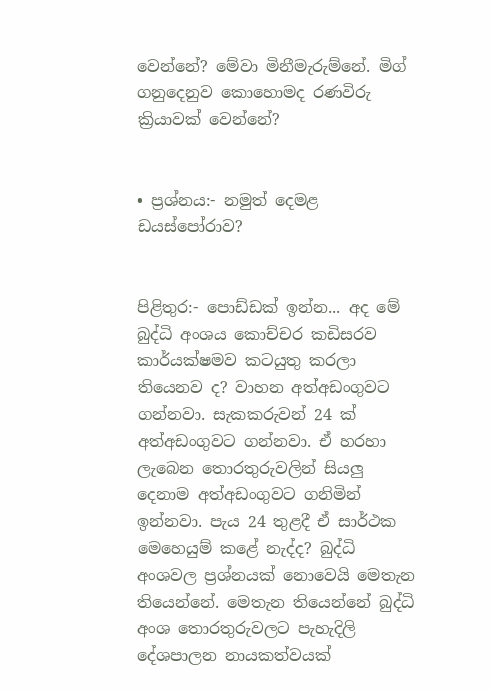වෙන්නේ? මේවා මිනීමැරුම්නේ. මිග් ගනුදෙනුව කොහොමද රණවිරු ක්‍රියාවක් වෙන්නේ?


• ප්‍රශ්නය:- නමුත් දෙමළ ඩයස්පෝරාව?


පිළිතුර:- පොඩ්ඩක් ඉන්න... අද මේ බුද්ධි අංශය කොච්චර කඩිසරව කාර්යක්ෂමව කටයුතු කරලා තියෙනව ද? වාහන අත්අඩංගුවට ගන්නවා. සැකකරුවන් 24 ක් අත්අඩංගුවට ගන්නවා. ඒ හරහා ලැබෙන තොරතුරුවලින් සියලු දෙනාම අත්අඩංගුවට ගනිමින් ඉන්නවා. පැය 24 තුළදී ඒ සාර්ථක මෙහෙයුම් කළේ නැද්ද? බුද්ධි අංශවල ප්‍රශ්නයක් නොවෙයි මෙතැන තියෙන්නේ. මෙතැන තියෙන්නේ බුද්ධි අංශ තොරතුරුවලට පැහැදිලි දේශපාලන නායකත්වයක්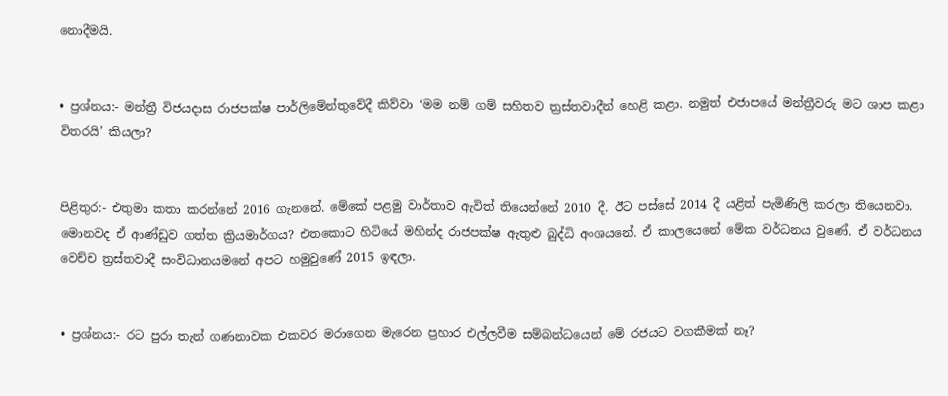නොදීමයි.


• ප්‍රශ්නය:- මන්ත්‍රී විජයද‌ාස රාජපක්ෂ පාර්ලිමේන්තුවේදී කිව්වා ‘මම නම් ගම් සහිතව ත්‍රස්තවාදීන් හෙළි කළා. නමුත් එජාපයේ මන්ත්‍රීවරු මට ශාප කළා විතරයි’ කියලා?


පිළිතුර:- එතුමා කතා කරන්නේ 2016 ගැනනේ. මේකේ පළමු වාර්තාව ඇවිත් තියෙන්නේ 2010 දී. ඊට පස්සේ 2014 දී යළිත් පැමිණිලි කරලා තියෙනවා. මොනවද ඒ ආණ්ඩුව ගත්ත ක්‍රියමාර්ගය? එතකොට හිටියේ මහින්ද රාජපක්ෂ ඇතුළු බුද්ධි අංශයනේ. ඒ කාලයෙනේ මේක වර්ධනය වුණේ. ඒ වර්ධනය වෙච්ච ත්‍රස්තවාදී සංවිධානයමනේ අපට හමුවුණේ 2015 ඉඳලා.


• ප්‍රශ්නය:- රට පුරා තැන් ගණනාවක එකවර මරාගෙන මැරෙන ප්‍රහාර එල්ලවීම සම්බන්ධයෙන් මේ රජයට වගකීමක් නෑ?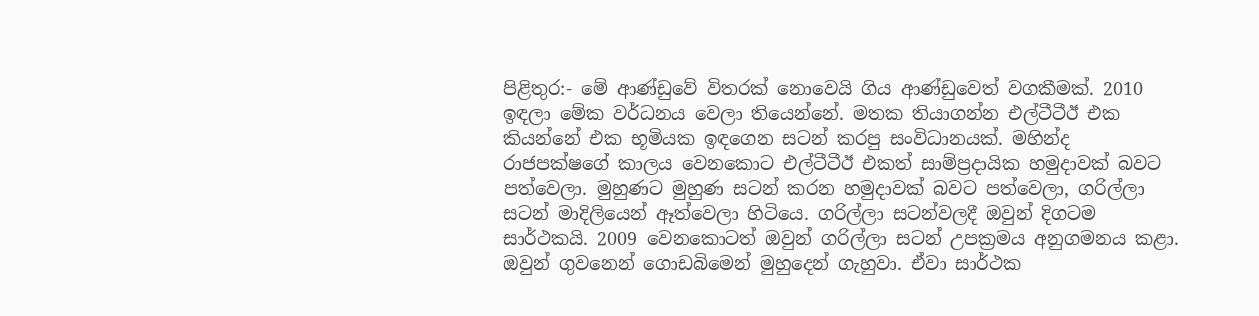පිළිතුර:- මේ ආණ්ඩුවේ විතරක් නොවෙයි ගිය ආණ්ඩුවෙත් වගකීමක්. 2010 ඉඳලා මේක වර්ධනය වෙලා තියෙන්නේ. මතක තියාගන්න එල්ටීටීඊ එක කියන්නේ එක භූමියක ඉඳගෙන සටන් කරපු සංවිධානයක්. මහින්ද රාජපක්ෂගේ කාලය වෙනකොට එල්ටීටීඊ එකත් සාම්ප්‍රද‌ායික හමුදාවක් බවට පත්වෙලා. මුහුණට මුහුණ සටන් කරන හමුද‌ාවක් බවට පත්වෙලා, ගරිල්ලා සටන් මාදිලියෙන් ඈත්වෙලා හිටියෙ. ගරිල්ලා සටන්වලදී ඔවුන් දිගටම සාර්ථකයි. 2009 වෙනකොටත් ඔවුන් ගරිල්ලා සටන් උපක්‍රමය අනුගමනය කළා. ඔවුන් ගුවනෙන් ගොඩබිමෙන් මුහුදෙන් ගැහුවා. ඒවා සාර්ථක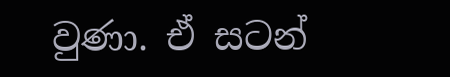වුණා. ඒ සටන්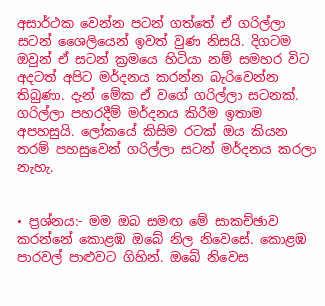අසාර්ථක වෙන්න පටන් ගත්තේ ඒ ගරිල්ලා සටන් ශෛලියෙන් ඉවත් වුණ නිසයි. දිගටම ඔවුන් ඒ සටන් ක්‍රමයෙ හිටියා නම් සමහර විට අදටත් අපිට මර්දනය කරන්න බැරිවෙන්න තිබුණා. දැන් මේක ඒ වගේ ගරිල්ලා සටනක්. ගරිල්ලා පහරදීම් මර්දනය කිරීම ඉතාම අපහසුයි. ලෝකයේ කිසිම රටක් ඔය කියන තරම් පහසුවෙන් ගරිල්ලා සටන් මර්දනය කරලා නැහැ.


• ප්‍රශ්නය:- මම ඔබ සමඟ මේ සාකච්ඡාව කරන්නේ කොළඹ ඔබේ නිල නිවෙසේ. කොළඹ පාරවල් පාළුවට ගිහින්. ඔබේ නිවෙස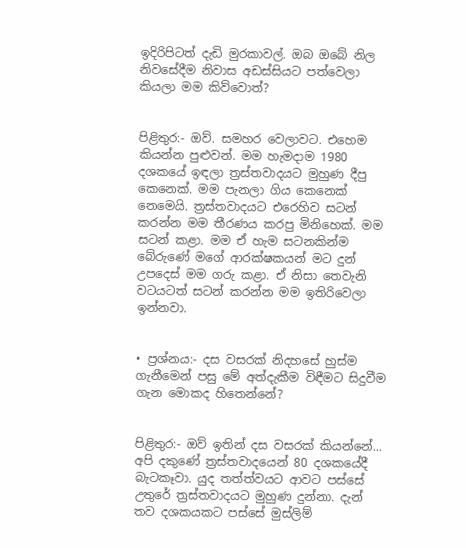ඉදිරිපිටත් දැඩි මුරකාවල්. ඔබ ඔබේ නිල නිවසේදීම නිවාස අඩස්සියට පත්වෙලා කියලා මම කිව්වොත්?


පිළිතුර:- ඔව්. සමහර වෙලාවට. එහෙම කියන්න පුළුවන්. මම හැමද‌ාම 1980 දශකයේ ඉඳලා ත්‍රස්තවාදයට මුහුණ දීපු කෙනෙක්. මම පැනලා ගිය කෙනෙක් නෙමෙයි. ත්‍රස්තවාදයට එරෙහිව සටන් කරන්න මම තීරණය කරපු මිනිහෙක්. මම සටන් කළා. මම ඒ හැම සටනකින්ම බේරුණේ මගේ ආරක්ෂකයන් මට දුන් උපදෙස් මම ගරු කළා. ඒ නිසා තෙවැනි වටයටත් සටන් කරන්න මම ඉතිරිවෙලා ඉන්නවා.


• ප්‍රශ්නය:- දස වසරක් නිදහසේ හුස්ම ගැනීමෙන් පසු මේ අත්දැකීම විඳීමට සිදුවීම ගැන මොකද හිතෙන්නේ?


පිළිතුර:- ඔව් ඉතින් දස වසරක් කියන්නේ... අපි දකුණේ ත්‍රස්තවාදයෙන් 80 දශකයේදී බැටකෑවා. යුද තත්ත්වයට ආවට පස්සේ උතුරේ ත්‍රස්තවාදයට මුහුණ දුන්නා. දැන් තව දශකයකට පස්සේ මුස්ලිම්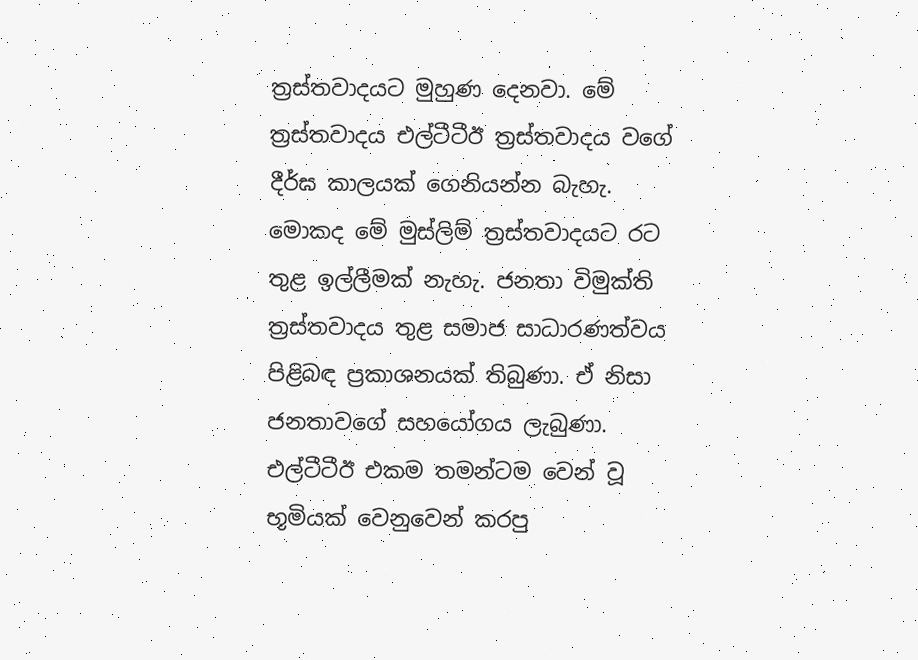ත්‍රස්තවාදයට මුහුණ දෙනවා. මේ ත්‍රස්තවාදය එල්ටීටීඊ ත්‍රස්තවාදය වගේ දීර්ඝ කාලයක් ගෙනියන්න බැහැ. මොකද මේ මුස්ලිම් ත්‍රස්තවාදයට රට තුළ ඉල්ලීමක් නැහැ. ජනතා විමුක්ති ත්‍රස්තවාදය තුළ සමාජ සාධාරණත්වය පිළිබඳ ප්‍රකාශනයක් තිබුණා. ඒ නිසා ජනතාවගේ සහයෝගය ලැබුණා. එල්ටීටීඊ එකම තමන්ටම වෙන් වූ භූමියක් වෙනුවෙන් කරපු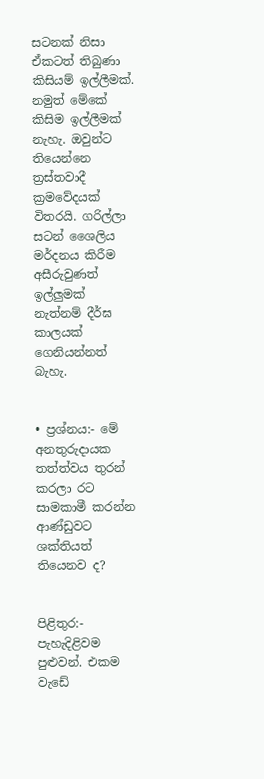සටනක් නිසා ඒකටත් තිබුණා කිසියම් ඉල්ලීමක්. නමුත් මේකේ කිසිම ඉල්ලීමක් නැහැ. ඔවුන්ට තියෙන්නෙ ත්‍රස්තවාදී ක්‍රමවේදයක් විතරයි. ගරිල්ලා සටන් ශෛලිය මර්දනය කිරීම අසීරුවුණත් ඉල්ලුමක් නැත්නම් දීර්ඝ කාලයක් ගෙනියන්නත් බැහැ.


• ප්‍රශ්නය:- මේ අනතුරුද‌ායක තත්ත්වය තුරන් කරලා රට සාමකාමී කරන්න ආණ්ඩුවට ශක්තියත් තියෙනව ද?


පිළිතුර:- පැහැදිළිවම පුළුවන්. එකම වැඩේ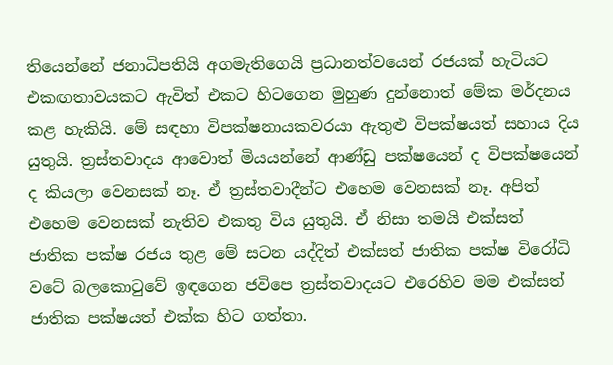තියෙන්නේ ජනාධිපතියි අගමැතිගෙයි ප්‍රධානත්වයෙන් රජයක් හැටියට එකඟතාවයකට ඇවිත් එකට හිටගෙන මුහුණ දුන්නොත් මේක මර්දනය කළ හැකියි. මේ සඳහා විපක්ෂනායකවරයා ඇතුළු විපක්ෂයත් සහාය දිය යුතුයි. ත්‍රස්තවාදය ආවොත් මියයන්නේ ආණ්ඩු පක්ෂයෙන් ද විපක්ෂයෙන් ද කියලා වෙනසක් නෑ. ඒ ත්‍රස්තවාදීන්ට එහෙම වෙනසක් නෑ. අපිත් එහෙම වෙනසක් නැතිව එකතු විය යුතුයි. ඒ නිසා තමයි එක්සත් ජාතික පක්ෂ රජය තුළ මේ සටන යද්දිත් එක්සත් ජාතික පක්ෂ විරෝධි වටේ බලකොටුවේ ඉඳගෙන ජවිපෙ ත්‍රස්තවාදයට එරෙහිව මම එක්සත් ජාතික පක්ෂයත් එක්ක හිට ගත්තා.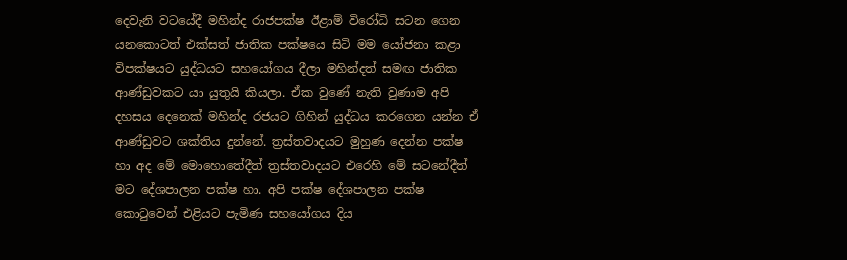දෙවැනි වටයේදී මහින්ද රාජපක්ෂ ඊළාම් විරෝධි සටන ගෙන යනකොටත් එක්සත් ජාතික පක්ෂයෙ සිටි මම යෝජනා කළා විපක්ෂයට යුද්ධයට සහයෝගය දීලා මහින්දත් සමඟ ජාතික ආණ්ඩුවකට යා යුතුයි කියලා. ඒක වුණේ නැති වුණාම අපි දහසය දෙනෙක් මහින්ද රජයට ගිහින් යුද්ධය කරගෙන යන්න ඒ ආණ්ඩුවට ශක්තිය දුන්නේ. ත්‍රස්තවාදයට මුහුණ දෙන්න පක්ෂ හා අද මේ මොහොතේදීත් ත්‍රස්තවාදයට එරෙහි මේ සටනේදීත් මට දේශපාලන පක්ෂ හා. අපි පක්ෂ දේශපාලන පක්ෂ කොටුවෙන් එළියට පැමිණ සහයෝගය දිය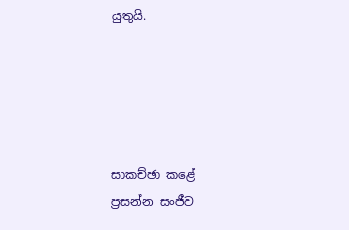යුතුයි.





සාකච්ඡා කළේ
ප්‍රසන්න සංජීව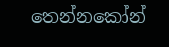තෙන්නකෝන්